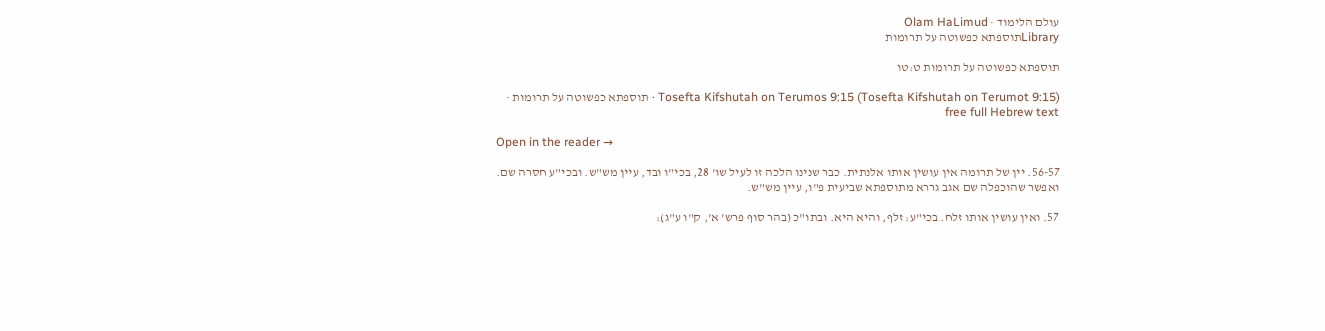עולם הלימוד · Olam HaLimud
Libraryתוספתא כפשוטה על תרומות

תוספתא כפשוטה על תרומות ט:טו

Tosefta Kifshutah on Terumos 9:15 (Tosefta Kifshutah on Terumot 9:15) · תוספתא כפשוטה על תרומות · free full Hebrew text

Open in the reader →

56-57. יין של תרומה אין עושין אותו אלנתית. כבר שנינו הלכה זו לעיל שו' 28, בכי"ו ובד, עיין מש"ש. ובכי"ע חסרה שם. ואפשר שהוכפלה שם אגב גררא מתוספתא שביעית פ"ו, עיין מש"ש.

57. ואין עושין אותו זלח. בכי"ע: זלף, והיא היא. ובתו"כ (בהר סוף פרש' א', ק"ו ע"ג):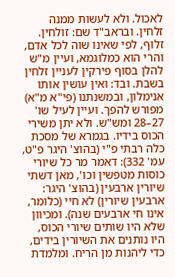לאכול. ולא לעשות ממנה זלחין. ובראב"ד שם: זולחין. זלוף, לפי שאינו שוה לכל אדם, והרי הוא כמלוגמא, ועיין מ"ש להלן בסוף פירקין לעניין זלחין בשבת. ובד: ואין עושין אותו אנימלון, ובמשנתנו (פי"א מ"א) מפורש להפך. ועיין לעיל שו' 27–28 ומש"ש. ולא יתן משירי הכוס בידיו. בגמרא של מסכת כלה רבתי פ"י (בהוצ' היגר פ"ט, עמ' 332): דאמר מר כל שיורי כוסות מטפשין וכו', מאן דשתי שיורין ארבעין (בהוצ' היגר: ארבעין שיורין) לא חיי (כלומר, אינו חי ארבעים שנה). ומכיוון שלא היו שותים שיורי הכוס, היו נותנים את השיורין בידים, כדי ליהנות מן הריח. ומלמדת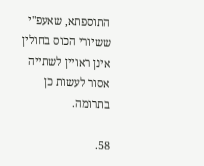התוספתא, שאעפ"י ששיורי הכוס בחולין אינן ראויין לשתייה אסור לעשות כן בתרומה.

58.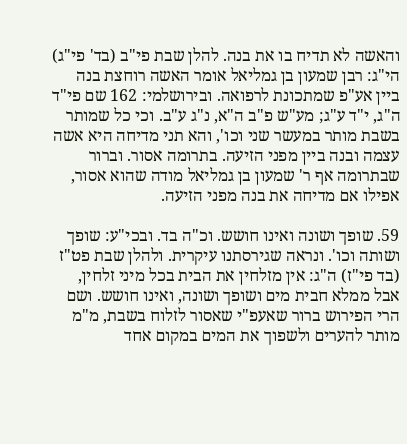והאשה לא תדיח בו את בנה. להלן שבת פי"ב (בד' פי"ג) הי"ג: רבן שמעון בן גמליאל אומר האשה רוחצת בנה ביין אע"פ שמתכונת לרפואה. ובירושלמי: 162 שם פי"ד ה"ג, י"ד ע"ג; מע"ש פ"ב ה"א, נ"ג ע"ב. וכי כל שמותר בשבת מותר במעשר שני וכו', והא תני מדיחה היא אשה עצמה ובנה ביין מפני הזיעה. בתרומה אסור. וברור שבתרומה אף ר' שמעון בן גמליאל מודה שהוא אסור, אפילו אם מדיחה את בנה מפני הזיעה.

59. שופך ושונה ואינו חושש. וכ"ה בד. ובכי"ע: שופך ושותה וכו'. ונראה שגירסתנו עיקרית. ולהלן שבת פט"ז (בד פי"ז) ה"ג: אין מזלחין את הבית בכל מיני זלחין, אבל ממלא חבית מים ושופך ושונה, ואינו חושש. ושם הרי הפירוש ברור שאעפ"י שאסור לזלוח בשבת, מ"מ מותר להערים ולשפוך את המים במקום אחד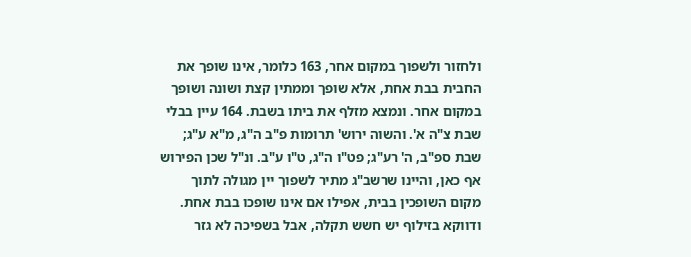ולחזור ולשפוך במקום אחר, 163 כלומר, אינו שופך את החבית בבת אחת, אלא שופך וממתין קצת ושונה ושופך במקום אחר. ונמצא מזלף את ביתו בשבת. 164 עיין בבלי שבת צ"ה א'. והשוה ירוש' תרומות פ"ב ה"ג, מ"א ע"ג; שבת ספ"ב, ה' רע"ג; פט"ו ה"ג, ט"ו ע"ב. ונ"ל שכן הפירוש אף כאן, והיינו שרשב"ג מתיר לשפוך יין מגולה לתוך מקום השופכין בבית, אפילו אם אינו שופכו בבת אחת. ודווקא בזילוף יש חשש תקלה, אבל בשפיכה לא גזר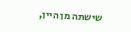שישתה מן היין,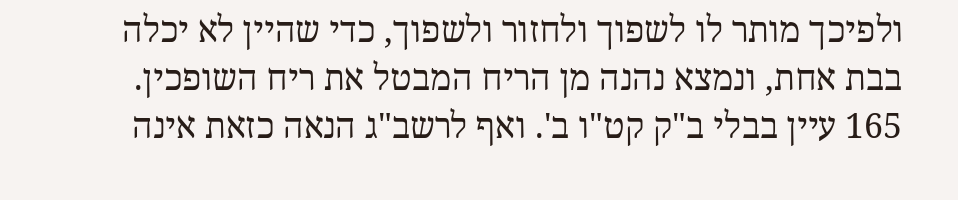ולפיכך מותר לו לשפוך ולחזור ולשפוך, כדי שהיין לא יכלה בבת אחת, ונמצא נהנה מן הריח המבטל את ריח השופכין. 165 עיין בבלי ב"ק קט"ו ב'. ואף לרשב"ג הנאה כזאת אינה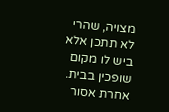מצויה, שהרי לא תתכן אלא ביש לו מקום שופכין בבית. אחרת אסור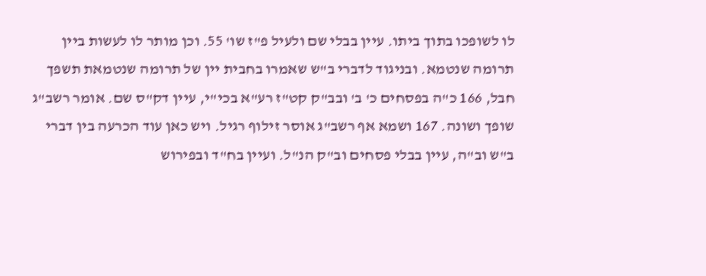לו לשופכו בתוך ביתו. עיין בבלי שם ולעיל פ"ז שו' 55. וכן מותר לו לעשות ביין תרומה שנטמא. ובניגוד לדברי ב"ש שאמרו בחבית יין של תרומה שנטמאת תשפך חבל, 166 כ"ה בפסחים כ' ב' ובב"ק קט"ז רע"א בכי"י, עיין דק"ס שם. אומר רשב"ג שופך ושונה. 167 ושמא אף רשב"ג אוסר זילוף רגיל. ויש כאן עוד הכרעה בין דברי ב"ש וב"ה, עיין בבלי פסחים וב"ק הנ"ל. ועיין בח"ד ובפירוש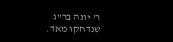ר' יונה בר"ג שנדחקו מאד.